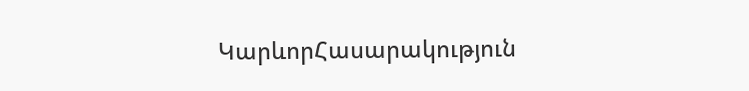ԿարևորՀասարակություն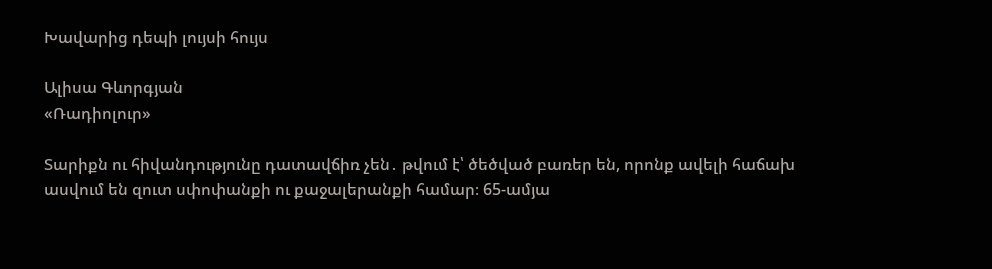Խավարից դեպի լույսի հույս

Ալիսա Գևորգյան
«Ռադիոլուր»

Տարիքն ու հիվանդությունը դատավճիռ չեն․ թվում է՝ ծեծված բառեր են, որոնք ավելի հաճախ ասվում են զուտ սփոփանքի ու քաջալերանքի համար։ 65-ամյա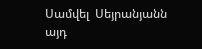Սամվել  Սեյրանյանն այդ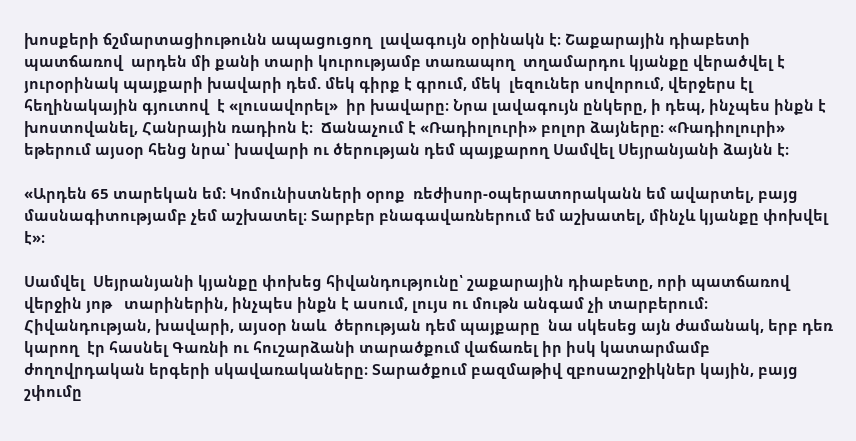խոսքերի ճշմարտացիութունն ապացուցող  լավագույն օրինակն է։ Շաքարային դիաբետի պատճառով  արդեն մի քանի տարի կուրությամբ տառապող  տղամարդու կյանքը վերածվել է յուրօրինակ պայքարի խավարի դեմ. մեկ գիրք է գրում, մեկ  լեզուներ սովորում, վերջերս էլ հեղինակային գյուտով  է «լուսավորել»  իր խավարը։ Նրա լավագույն ընկերը, ի դեպ, ինչպես ինքն է խոստովանել, Հանրային ռադիոն է։  Ճանաչում է «Ռադիոլուրի» բոլոր ձայները։ «Ռադիոլուրի» եթերում այսօր հենց նրա՝ խավարի ու ծերության դեմ պայքարող Սամվել Սեյրանյանի ձայնն է։

«Արդեն 65 տարեկան եմ։ Կոմունիստների օրոք  ռեժիսոր-օպերատորականն եմ ավարտել, բայց մասնագիտությամբ չեմ աշխատել։ Տարբեր բնագավառներում եմ աշխատել, մինչև կյանքը փոխվել է»։

Սամվել  Սեյրանյանի կյանքը փոխեց հիվանդությունը՝ շաքարային դիաբետը, որի պատճառով վերջին յոթ   տարիներին, ինչպես ինքն է ասում, լույս ու մութն անգամ չի տարբերում։ Հիվանդության, խավարի, այսօր նաև  ծերության դեմ պայքարը  նա սկեսեց այն ժամանակ, երբ դեռ կարող  էր հասնել Գառնի ու հուշարձանի տարածքում վաճառել իր իսկ կատարմամբ ժողովրդական երգերի սկավառակաները։ Տարածքում բազմաթիվ զբոսաշրջիկներ կային, բայց շփումը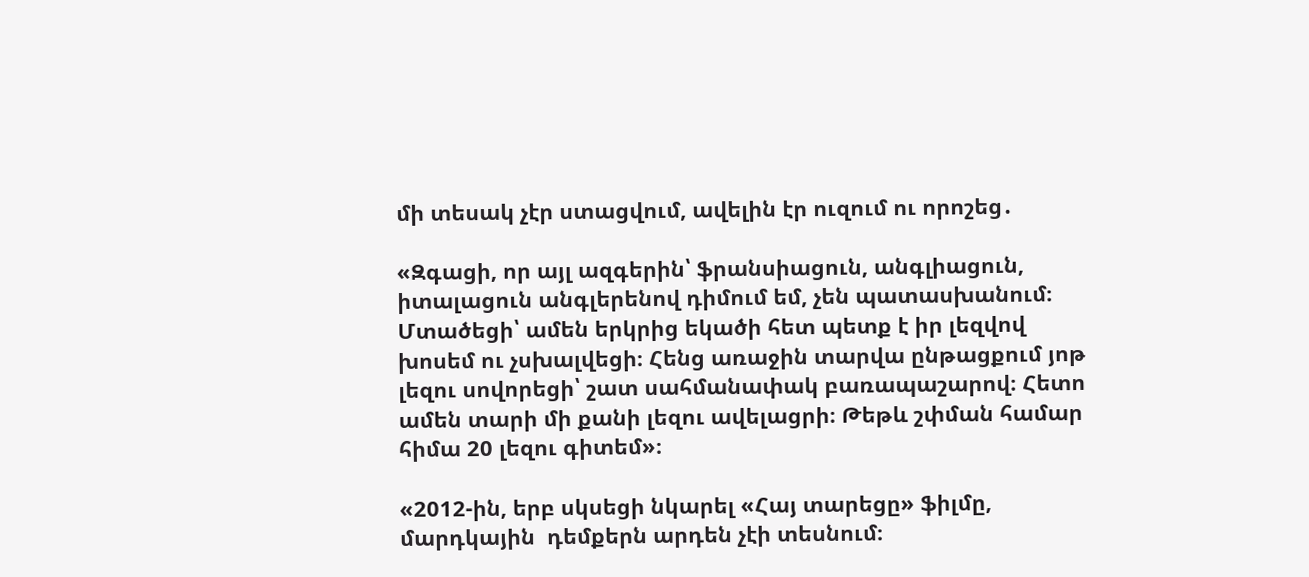մի տեսակ չէր ստացվում, ավելին էր ուզում ու որոշեց․

«Զգացի, որ այլ ազգերին՝ ֆրանսիացուն, անգլիացուն, իտալացուն անգլերենով դիմում եմ, չեն պատասխանում։ Մտածեցի՝ ամեն երկրից եկածի հետ պետք է իր լեզվով խոսեմ ու չսխալվեցի։ Հենց առաջին տարվա ընթացքում յոթ լեզու սովորեցի՝ շատ սահմանափակ բառապաշարով։ Հետո ամեն տարի մի քանի լեզու ավելացրի։ Թեթև շփման համար հիմա 20 լեզու գիտեմ»։

«2012-ին, երբ սկսեցի նկարել «Հայ տարեցը» ֆիլմը, մարդկային  դեմքերն արդեն չէի տեսնում։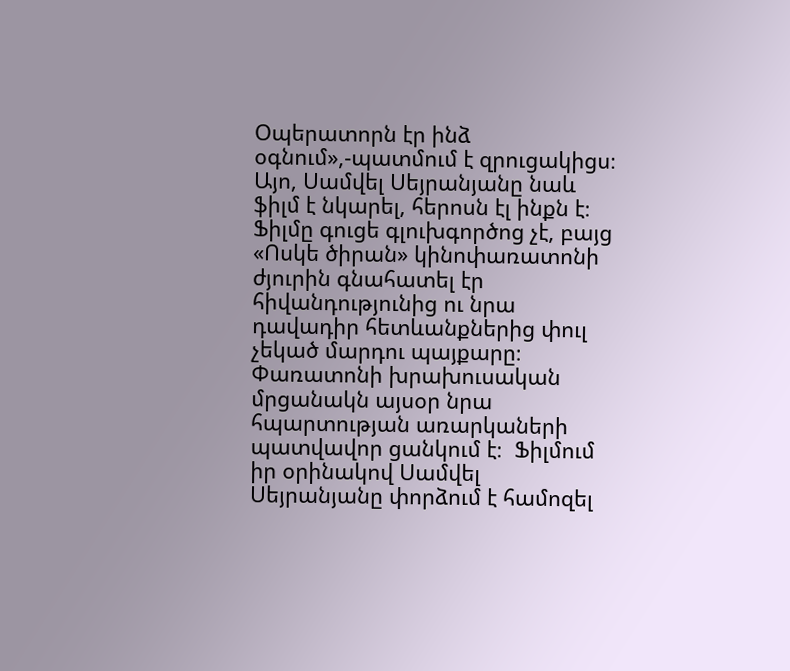Օպերատորն էր ինձ օգնում»,-պատմում է զրուցակիցս։ Այո, Սամվել Սեյրանյանը նաև ֆիլմ է նկարել, հերոսն էլ ինքն է։ Ֆիլմը գուցե գլուխգործոց չէ, բայց «Ոսկե ծիրան» կինոփառատոնի ժյուրին գնահատել էր հիվանդությունից ու նրա դավադիր հետևանքներից փուլ չեկած մարդու պայքարը։ Փառատոնի խրախուսական մրցանակն այսօր նրա հպարտության առարկաների պատվավոր ցանկում է։  Ֆիլմում իր օրինակով Սամվել Սեյրանյանը փորձում է համոզել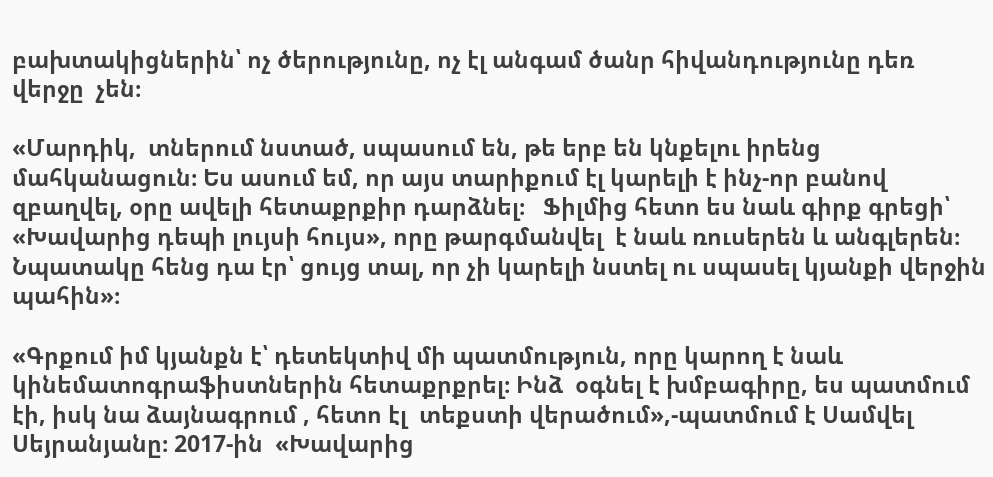բախտակիցներին՝ ոչ ծերությունը, ոչ էլ անգամ ծանր հիվանդությունը դեռ վերջը  չեն։

«Մարդիկ,  տներում նստած, սպասում են, թե երբ են կնքելու իրենց մահկանացուն։ Ես ասում եմ, որ այս տարիքում էլ կարելի է ինչ-որ բանով զբաղվել, օրը ավելի հետաքրքիր դարձնել։   Ֆիլմից հետո ես նաև գիրք գրեցի՝ «Խավարից դեպի լույսի հույս», որը թարգմանվել  է նաև ռուսերեն և անգլերեն։ Նպատակը հենց դա էր՝ ցույց տալ, որ չի կարելի նստել ու սպասել կյանքի վերջին պահին»։

«Գրքում իմ կյանքն է՝ դետեկտիվ մի պատմություն, որը կարող է նաև կինեմատոգրաֆիստներին հետաքրքրել։ Ինձ  օգնել է խմբագիրը, ես պատմում էի, իսկ նա ձայնագրում , հետո էլ  տեքստի վերածում»,-պատմում է Սամվել Սեյրանյանը։ 2017-ին  «Խավարից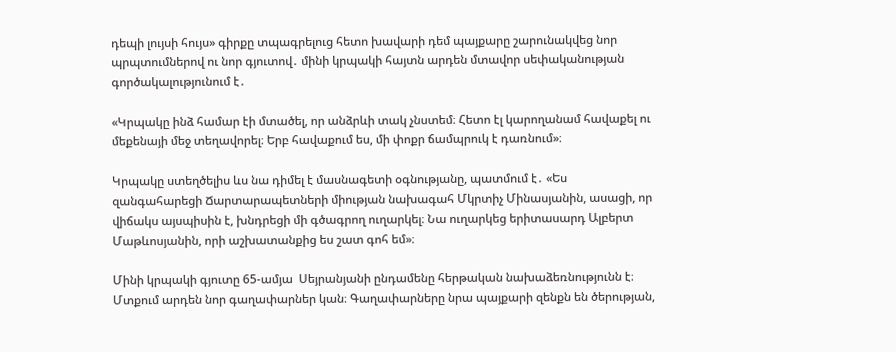դեպի լույսի հույս» գիրքը տպագրելուց հետո խավարի դեմ պայքարը շարունակվեց նոր պրպտումներով ու նոր գյուտով․ մինի կրպակի հայտն արդեն մտավոր սեփականության գործակալությունում է․

«Կրպակը ինձ համար էի մտածել, որ անձրևի տակ չնստեմ։ Հետո էլ կարողանամ հավաքել ու մեքենայի մեջ տեղավորել։ Երբ հավաքում ես, մի փոքր ճամպրուկ է դառնում»։

Կրպակը ստեղծելիս ևս նա դիմել է մասնագետի օգնությանը, պատմում է․ «Ես զանգահարեցի Ճարտարապետների միության նախագահ Մկրտիչ Մինասյանին, ասացի, որ վիճակս այսպիսին է, խնդրեցի մի գծագրող ուղարկել։ Նա ուղարկեց երիտասարդ Ալբերտ Մաթևոսյանին, որի աշխատանքից ես շատ գոհ եմ»։

Մինի կրպակի գյուտը 65-ամյա  Սեյրանյանի ընդամենը հերթական նախաձեռնությունն է։ Մտքում արդեն նոր գաղափարներ կան։ Գաղափարները նրա պայքարի զենքն են ծերության,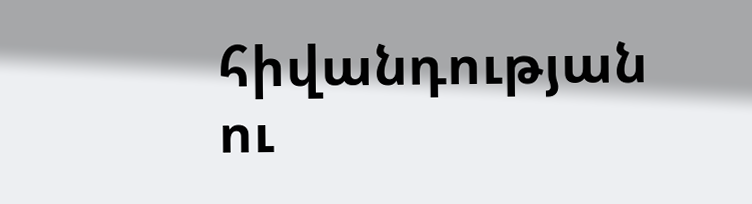հիվանդության ու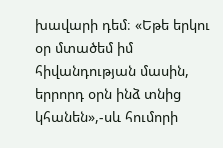խավարի դեմ։ «Եթե երկու օր մտածեմ իմ հիվանդության մասին, երրորդ օրն ինձ տնից կհանեն»,-սև հումորի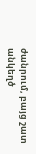ժանրում, բայց շատ անկեղծ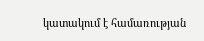կատակում է համառության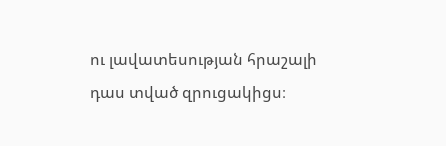ու լավատեսության հրաշալի դաս տված զրուցակիցս։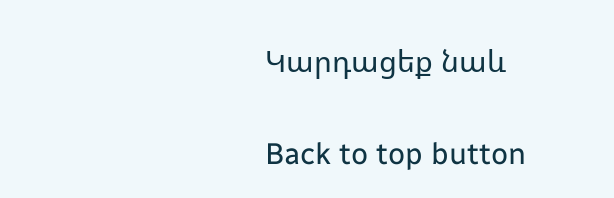Կարդացեք նաև

Back to top button